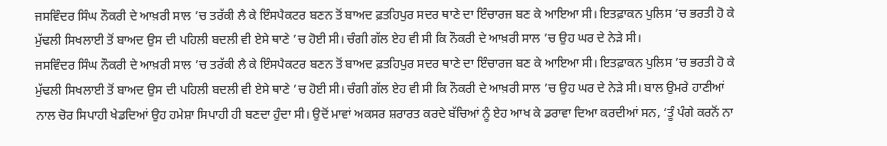ਜਸਵਿੰਦਰ ਸਿੰਘ ਨੌਕਰੀ ਦੇ ਆਖ਼ਰੀ ਸਾਲ ’ਚ ਤਰੱਕੀ ਲੈ ਕੇ ਇੰਸਪੈਕਟਰ ਬਣਨ ਤੋਂ ਬਾਅਦ ਫ਼ਤਹਿਪੁਰ ਸਦਰ ਥਾਣੇ ਦਾ ਇੰਚਾਰਜ ਬਣ ਕੇ ਆਇਆ ਸੀ। ਇਤਫ਼ਾਕਨ ਪੁਲਿਸ ’ਚ ਭਰਤੀ ਹੋ ਕੇ ਮੁੱਢਲੀ ਸਿਖਲਾਈ ਤੋਂ ਬਾਅਦ ਉਸ ਦੀ ਪਹਿਲੀ ਬਦਲੀ ਵੀ ਏਸੇ ਥਾਣੇ ’ਚ ਹੋਈ ਸੀ। ਚੰਗੀ ਗੱਲ ਏਹ ਵੀ ਸੀ ਕਿ ਨੌਕਰੀ ਦੇ ਆਖ਼ਰੀ ਸਾਲ ’ਚ ਉਹ ਘਰ ਦੇ ਨੇੜੇ ਸੀ।
ਜਸਵਿੰਦਰ ਸਿੰਘ ਨੌਕਰੀ ਦੇ ਆਖ਼ਰੀ ਸਾਲ ’ਚ ਤਰੱਕੀ ਲੈ ਕੇ ਇੰਸਪੈਕਟਰ ਬਣਨ ਤੋਂ ਬਾਅਦ ਫ਼ਤਹਿਪੁਰ ਸਦਰ ਥਾਣੇ ਦਾ ਇੰਚਾਰਜ ਬਣ ਕੇ ਆਇਆ ਸੀ। ਇਤਫ਼ਾਕਨ ਪੁਲਿਸ ’ਚ ਭਰਤੀ ਹੋ ਕੇ ਮੁੱਢਲੀ ਸਿਖਲਾਈ ਤੋਂ ਬਾਅਦ ਉਸ ਦੀ ਪਹਿਲੀ ਬਦਲੀ ਵੀ ਏਸੇ ਥਾਣੇ ’ਚ ਹੋਈ ਸੀ। ਚੰਗੀ ਗੱਲ ਏਹ ਵੀ ਸੀ ਕਿ ਨੌਕਰੀ ਦੇ ਆਖ਼ਰੀ ਸਾਲ ’ਚ ਉਹ ਘਰ ਦੇ ਨੇੜੇ ਸੀ। ਬਾਲ ਉਮਰੇ ਹਾਣੀਆਂ ਨਾਲ ਚੋਰ ਸਿਪਾਹੀ ਖੇਡਦਿਆਂ ਉਹ ਹਮੇਸ਼ਾ ਸਿਪਾਹੀ ਹੀ ਬਣਦਾ ਹੁੰਦਾ ਸੀ। ਉਦੋਂ ਮਾਵਾਂ ਅਕਸਰ ਸ਼ਰਾਰਤ ਕਰਦੇ ਬੱਚਿਆਂ ਨੂੰ ਏਹ ਆਖ ਕੇ ਡਰਾਵਾ ਦਿਆ ਕਰਦੀਆਂ ਸਨ, ‘ਤੂੰ ਪੰਗੇ ਕਰਨੋਂ ਨਾ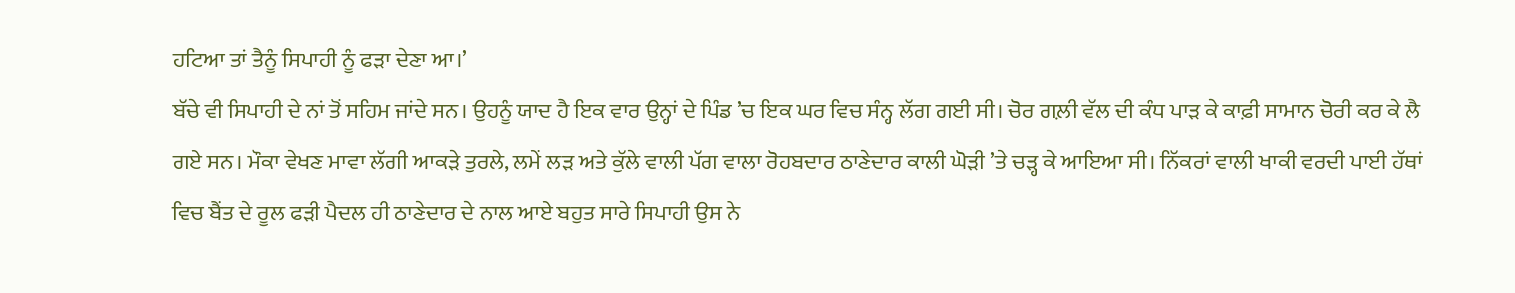ਹਟਿਆ ਤਾਂ ਤੈਨੂੰ ਸਿਪਾਹੀ ਨੂੰ ਫੜਾ ਦੇਣਾ ਆ।’
ਬੱਚੇ ਵੀ ਸਿਪਾਹੀ ਦੇ ਨਾਂ ਤੋਂ ਸਹਿਮ ਜਾਂਦੇ ਸਨ। ਉਹਨੂੰ ਯਾਦ ਹੈ ਇਕ ਵਾਰ ਉਨ੍ਹਾਂ ਦੇ ਪਿੰਡ ’ਚ ਇਕ ਘਰ ਵਿਚ ਸੰਨ੍ਹ ਲੱਗ ਗਈ ਸੀ। ਚੋਰ ਗਲ਼ੀ ਵੱਲ ਦੀ ਕੰਧ ਪਾੜ ਕੇ ਕਾਫ਼ੀ ਸਾਮਾਨ ਚੋਰੀ ਕਰ ਕੇ ਲੈ ਗਏ ਸਨ। ਮੌਕਾ ਵੇਖਣ ਮਾਵਾ ਲੱਗੀ ਆਕੜੇ ਤੁਰਲੇ, ਲਮੇਂ ਲੜ ਅਤੇ ਕੁੱਲੇ ਵਾਲੀ ਪੱਗ ਵਾਲਾ ਰੋਹਬਦਾਰ ਠਾਣੇਦਾਰ ਕਾਲੀ ਘੋੜੀ ’ਤੇ ਚੜ੍ਹ ਕੇ ਆਇਆ ਸੀ। ਨਿੱਕਰਾਂ ਵਾਲੀ ਖਾਕੀ ਵਰਦੀ ਪਾਈ ਹੱਥਾਂ ਵਿਚ ਬੈਂਤ ਦੇ ਰੂਲ ਫੜੀ ਪੈਦਲ ਹੀ ਠਾਣੇਦਾਰ ਦੇ ਨਾਲ ਆਏ ਬਹੁਤ ਸਾਰੇ ਸਿਪਾਹੀ ਉਸ ਨੇ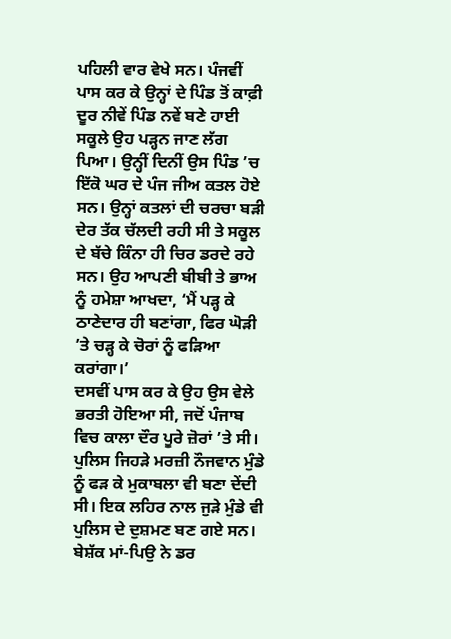ਪਹਿਲੀ ਵਾਰ ਵੇਖੇ ਸਨ। ਪੰਜਵੀਂ ਪਾਸ ਕਰ ਕੇ ਉਨ੍ਹਾਂ ਦੇ ਪਿੰਡ ਤੋਂ ਕਾਫ਼ੀ ਦੂਰ ਨੀਵੇਂ ਪਿੰਡ ਨਵੇਂ ਬਣੇ ਹਾਈ ਸਕੂਲੇ ਉਹ ਪੜ੍ਹਨ ਜਾਣ ਲੱਗ ਪਿਆ। ਉਨ੍ਹੀਂ ਦਿਨੀਂ ਉਸ ਪਿੰਡ ’ਚ ਇੱਕੋ ਘਰ ਦੇ ਪੰਜ ਜੀਅ ਕਤਲ ਹੋਏ ਸਨ। ਉਨ੍ਹਾਂ ਕਤਲਾਂ ਦੀ ਚਰਚਾ ਬੜੀ ਦੇਰ ਤੱਕ ਚੱਲਦੀ ਰਹੀ ਸੀ ਤੇ ਸਕੂਲ ਦੇ ਬੱਚੇ ਕਿੰਨਾ ਹੀ ਚਿਰ ਡਰਦੇ ਰਹੇ ਸਨ। ਉਹ ਆਪਣੀ ਬੀਬੀ ਤੇ ਭਾਅ ਨੂੰ ਹਮੇਸ਼ਾ ਆਖਦਾ, ‘ਮੈਂ ਪੜ੍ਹ ਕੇ ਠਾਣੇਦਾਰ ਹੀ ਬਣਾਂਗਾ, ਫਿਰ ਘੋੜੀ ’ਤੇ ਚੜ੍ਹ ਕੇ ਚੋਰਾਂ ਨੂੰ ਫੜਿਆ ਕਰਾਂਗਾ।’
ਦਸਵੀਂ ਪਾਸ ਕਰ ਕੇ ਉਹ ਉਸ ਵੇਲੇ ਭਰਤੀ ਹੋਇਆ ਸੀ, ਜਦੋਂ ਪੰਜਾਬ ਵਿਚ ਕਾਲਾ ਦੌਰ ਪੂਰੇ ਜ਼ੋਰਾਂ ’ਤੇ ਸੀ। ਪੁਲਿਸ ਜਿਹੜੇ ਮਰਜ਼ੀ ਨੌਜਵਾਨ ਮੁੰਡੇ ਨੂੰ ਫੜ ਕੇ ਮੁਕਾਬਲਾ ਵੀ ਬਣਾ ਦੇਂਦੀ ਸੀ। ਇਕ ਲਹਿਰ ਨਾਲ ਜੁੜੇ ਮੁੰਡੇ ਵੀ ਪੁਲਿਸ ਦੇ ਦੁਸ਼ਮਣ ਬਣ ਗਏ ਸਨ। ਬੇਸ਼ੱਕ ਮਾਂ-ਪਿਉ ਨੇ ਡਰ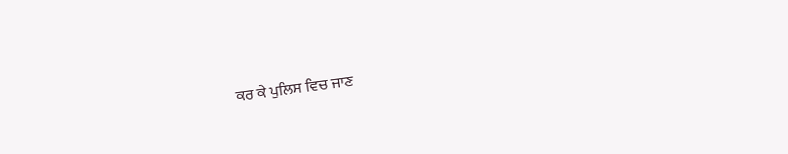ਕਰ ਕੇ ਪੁਲਿਸ ਵਿਚ ਜਾਣ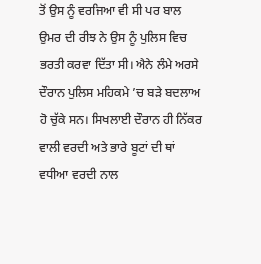ਤੋਂ ਉਸ ਨੂੰ ਵਰਜਿਆ ਵੀ ਸੀ ਪਰ ਬਾਲ ਉਮਰ ਦੀ ਰੀਝ ਨੇ ਉਸ ਨੂੰ ਪੁਲਿਸ ਵਿਚ ਭਰਤੀ ਕਰਵਾ ਦਿੱਤਾ ਸੀ। ਐਨੇ ਲੰਮੇ ਅਰਸੇ ਦੌਰਾਨ ਪੁਲਿਸ ਮਹਿਕਮੇ ’ਚ ਬੜੇ ਬਦਲਾਅ ਹੋ ਚੁੱਕੇ ਸਨ। ਸਿਖਲਾਈ ਦੌਰਾਨ ਹੀ ਨਿੱਕਰ ਵਾਲੀ ਵਰਦੀ ਅਤੇ ਭਾਰੇ ਬੂਟਾਂ ਦੀ ਥਾਂ ਵਧੀਆ ਵਰਦੀ ਨਾਲ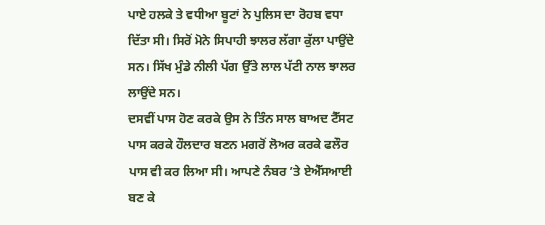ਪਾਏ ਹਲਕੇ ਤੇ ਵਧੀਆ ਬੂਟਾਂ ਨੇ ਪੁਲਿਸ ਦਾ ਰੋਹਬ ਵਧਾ ਦਿੱਤਾ ਸੀ। ਸਿਰੋਂ ਮੋਨੇ ਸਿਪਾਹੀ ਝਾਲਰ ਲੱਗਾ ਕੁੱਲਾ ਪਾਉਂਦੇ ਸਨ। ਸਿੱਖ ਮੁੰਡੇ ਨੀਲੀ ਪੱਗ ਉੱਤੇ ਲਾਲ ਪੱਟੀ ਨਾਲ ਝਾਲਰ ਲਾਉਂਦੇ ਸਨ।
ਦਸਵੀਂ ਪਾਸ ਹੋਣ ਕਰਕੇ ਉਸ ਨੇ ਤਿੰਨ ਸਾਲ ਬਾਅਦ ਟੈੱਸਟ ਪਾਸ ਕਰਕੇ ਹੌਲਦਾਰ ਬਣਨ ਮਗਰੋਂ ਲੋਅਰ ਕਰਕੇ ਫਲੌਰ ਪਾਸ ਵੀ ਕਰ ਲਿਆ ਸੀ। ਆਪਣੇ ਨੰਬਰ ’ਤੇ ਏਐੱਸਆਈ ਬਣ ਕੇ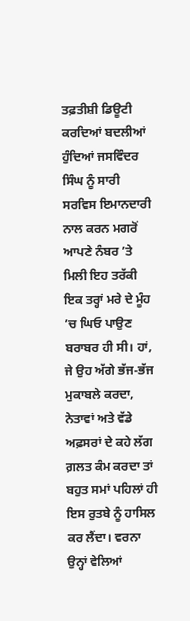ਤਫ਼ਤੀਸ਼ੀ ਡਿਊਟੀ ਕਰਦਿਆਂ ਬਦਲੀਆਂ ਹੁੰਦਿਆਂ ਜਸਵਿੰਦਰ ਸਿੰਘ ਨੂੰ ਸਾਰੀ ਸਰਵਿਸ ਇਮਾਨਦਾਰੀ ਨਾਲ ਕਰਨ ਮਗਰੋਂ ਆਪਣੇ ਨੰਬਰ ’ਤੇ ਮਿਲੀ ਇਹ ਤਰੱਕੀ ਇਕ ਤਰ੍ਹਾਂ ਮਰੇ ਦੇ ਮੂੰਹ ’ਚ ਘਿਓ ਪਾਉਣ ਬਰਾਬਰ ਹੀ ਸੀ। ਹਾਂ, ਜੇ ਉਹ ਅੱਗੇ ਭੱਜ-ਭੱਜ ਮੁਕਾਬਲੇ ਕਰਦਾ, ਨੇਤਾਵਾਂ ਅਤੇ ਵੱਡੇ ਅਫ਼ਸਰਾਂ ਦੇ ਕਹੇ ਲੱਗ ਗ਼ਲਤ ਕੰਮ ਕਰਦਾ ਤਾਂ ਬਹੁਤ ਸਮਾਂ ਪਹਿਲਾਂ ਹੀ ਇਸ ਰੁਤਬੇ ਨੂੰ ਹਾਸਿਲ ਕਰ ਲੈਂਦਾ। ਵਰਨਾ ਉਨ੍ਹਾਂ ਵੇਲਿਆਂ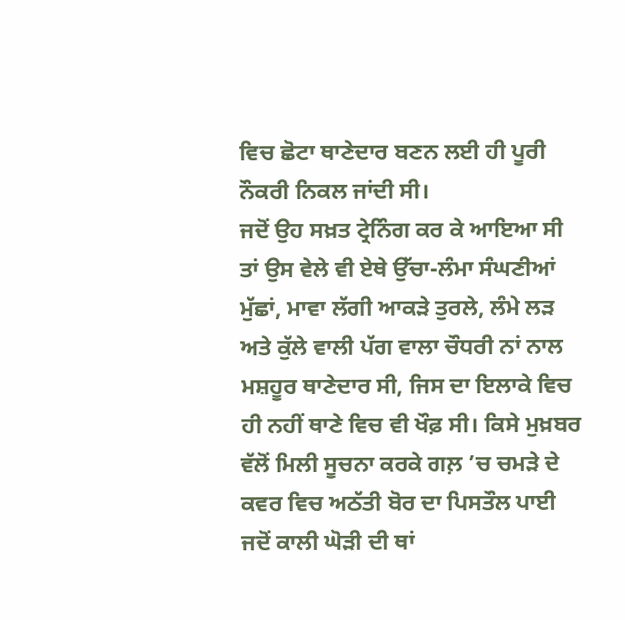ਵਿਚ ਛੋਟਾ ਥਾਣੇਦਾਰ ਬਣਨ ਲਈ ਹੀ ਪੂਰੀ ਨੌਕਰੀ ਨਿਕਲ ਜਾਂਦੀ ਸੀ।
ਜਦੋਂ ਉਹ ਸਖ਼ਤ ਟ੍ਰੇਨਿੰਗ ਕਰ ਕੇ ਆਇਆ ਸੀ ਤਾਂ ਉਸ ਵੇਲੇ ਵੀ ਏਥੇ ਉੱਚਾ-ਲੰਮਾ ਸੰਘਣੀਆਂ ਮੁੱਛਾਂ, ਮਾਵਾ ਲੱਗੀ ਆਕੜੇ ਤੁਰਲੇ, ਲੰਮੇ ਲੜ ਅਤੇ ਕੁੱਲੇ ਵਾਲੀ ਪੱਗ ਵਾਲਾ ਚੌਧਰੀ ਨਾਂ ਨਾਲ ਮਸ਼ਹੂਰ ਥਾਣੇਦਾਰ ਸੀ, ਜਿਸ ਦਾ ਇਲਾਕੇ ਵਿਚ ਹੀ ਨਹੀਂ ਥਾਣੇ ਵਿਚ ਵੀ ਖੌਫ਼ ਸੀ। ਕਿਸੇ ਮੁਖ਼ਬਰ ਵੱਲੋਂ ਮਿਲੀ ਸੂਚਨਾ ਕਰਕੇ ਗਲ਼ ’ਚ ਚਮੜੇ ਦੇ ਕਵਰ ਵਿਚ ਅਠੱਤੀ ਬੋਰ ਦਾ ਪਿਸਤੌਲ ਪਾਈ ਜਦੋਂ ਕਾਲੀ ਘੋੜੀ ਦੀ ਥਾਂ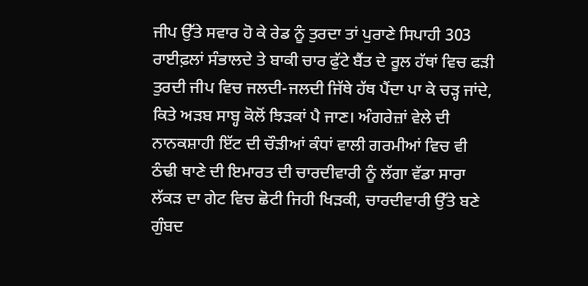ਜੀਪ ਉੱਤੇ ਸਵਾਰ ਹੋ ਕੇ ਰੇਡ ਨੂੰ ਤੁਰਦਾ ਤਾਂ ਪੁਰਾਣੇ ਸਿਪਾਹੀ 303 ਰਾਈਫ਼ਲਾਂ ਸੰਭਾਲਦੇ ਤੇ ਬਾਕੀ ਚਾਰ ਫੁੱਟੇ ਬੈਂਤ ਦੇ ਰੂਲ ਹੱਥਾਂ ਵਿਚ ਫੜੀ ਤੁਰਦੀ ਜੀਪ ਵਿਚ ਜਲਦੀ-ਜਲਦੀ ਜਿੱਥੇ ਹੱਥ ਪੈਂਦਾ ਪਾ ਕੇ ਚੜ੍ਹ ਜਾਂਦੇ, ਕਿਤੇ ਅੜਬ ਸਾਬ੍ਹ ਕੋਲੋਂ ਝਿੜਕਾਂ ਪੈ ਜਾਣ। ਅੰਗਰੇਜ਼ਾਂ ਵੇਲੇ ਦੀ ਨਾਨਕਸ਼ਾਹੀ ਇੱਟ ਦੀ ਚੌੜੀਆਂ ਕੰਧਾਂ ਵਾਲੀ ਗਰਮੀਆਂ ਵਿਚ ਵੀ ਠੰਢੀ ਥਾਣੇ ਦੀ ਇਮਾਰਤ ਦੀ ਚਾਰਦੀਵਾਰੀ ਨੂੰ ਲੱਗਾ ਵੱਡਾ ਸਾਰਾ ਲੱਕੜ ਦਾ ਗੇਟ ਵਿਚ ਛੋਟੀ ਜਿਹੀ ਖਿੜਕੀ, ਚਾਰਦੀਵਾਰੀ ਉੱਤੇ ਬਣੇ ਗੁੰਬਦ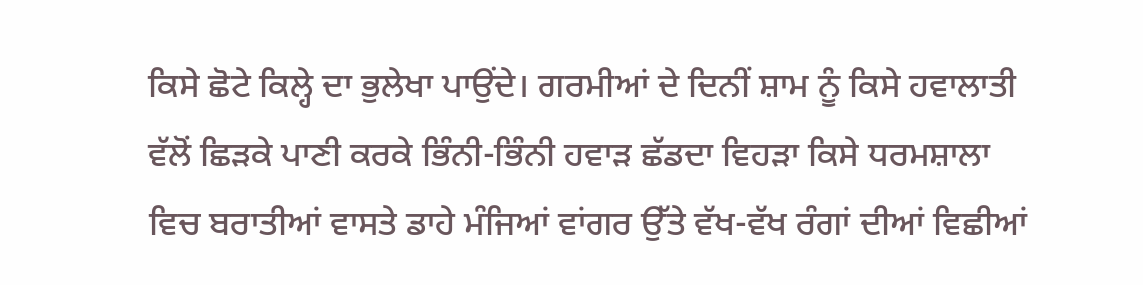ਕਿਸੇ ਛੋਟੇ ਕਿਲ੍ਹੇ ਦਾ ਭੁਲੇਖਾ ਪਾਉਂਦੇ। ਗਰਮੀਆਂ ਦੇ ਦਿਨੀਂ ਸ਼ਾਮ ਨੂੰ ਕਿਸੇ ਹਵਾਲਾਤੀ ਵੱਲੋਂ ਛਿੜਕੇ ਪਾਣੀ ਕਰਕੇ ਭਿੰਨੀ-ਭਿੰਨੀ ਹਵਾੜ ਛੱਡਦਾ ਵਿਹੜਾ ਕਿਸੇ ਧਰਮਸ਼ਾਲਾ ਵਿਚ ਬਰਾਤੀਆਂ ਵਾਸਤੇ ਡਾਹੇ ਮੰਜਿਆਂ ਵਾਂਗਰ ਉੱਤੇ ਵੱਖ-ਵੱਖ ਰੰਗਾਂ ਦੀਆਂ ਵਿਛੀਆਂ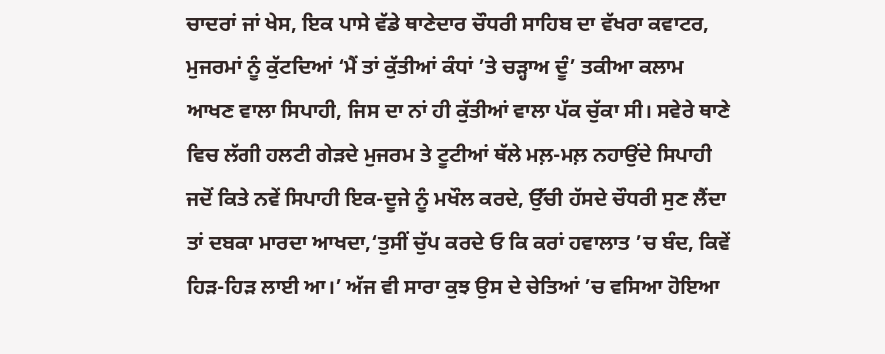ਚਾਦਰਾਂ ਜਾਂ ਖੇਸ, ਇਕ ਪਾਸੇ ਵੱਡੇ ਥਾਣੇਦਾਰ ਚੌਧਰੀ ਸਾਹਿਬ ਦਾ ਵੱਖਰਾ ਕਵਾਟਰ, ਮੁਜਰਮਾਂ ਨੂੰ ਕੁੱਟਦਿਆਂ ‘ਮੈਂ ਤਾਂ ਕੁੱਤੀਆਂ ਕੰਧਾਂ ’ਤੇ ਚੜ੍ਹਾਅ ਦੂੰ’ ਤਕੀਆ ਕਲਾਮ ਆਖਣ ਵਾਲਾ ਸਿਪਾਹੀ, ਜਿਸ ਦਾ ਨਾਂ ਹੀ ਕੁੱਤੀਆਂ ਵਾਲਾ ਪੱਕ ਚੁੱਕਾ ਸੀ। ਸਵੇਰੇ ਥਾਣੇ ਵਿਚ ਲੱਗੀ ਹਲਟੀ ਗੇੜਦੇ ਮੁਜਰਮ ਤੇ ਟੂਟੀਆਂ ਥੱਲੇ ਮਲ਼-ਮਲ਼ ਨਹਾਉਂਦੇ ਸਿਪਾਹੀ ਜਦੋਂ ਕਿਤੇ ਨਵੇਂ ਸਿਪਾਹੀ ਇਕ-ਦੂਜੇ ਨੂੰ ਮਖੌਲ ਕਰਦੇ, ਉੱਚੀ ਹੱਸਦੇ ਚੌਧਰੀ ਸੁਣ ਲੈਂਦਾ ਤਾਂ ਦਬਕਾ ਮਾਰਦਾ ਆਖਦਾ,‘ਤੁਸੀਂ ਚੁੱਪ ਕਰਦੇ ਓ ਕਿ ਕਰਾਂ ਹਵਾਲਾਤ ’ਚ ਬੰਦ, ਕਿਵੇਂ ਹਿੜ-ਹਿੜ ਲਾਈ ਆ।’ ਅੱਜ ਵੀ ਸਾਰਾ ਕੁਝ ਉਸ ਦੇ ਚੇਤਿਆਂ ’ਚ ਵਸਿਆ ਹੋਇਆ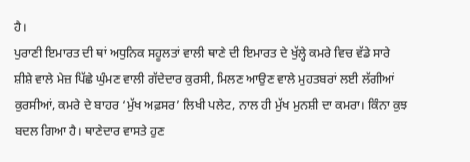ਹੈ।
ਪੁਰਾਣੀ ਇਮਾਰਤ ਦੀ ਥਾਂ ਅਧੁਨਿਕ ਸਹੂਲਤਾਂ ਵਾਲੀ ਥਾਣੇ ਦੀ ਇਮਾਰਤ ਦੇ ਖੁੱਲ੍ਹੇ ਕਮਰੇ ਵਿਚ ਵੱਡੇ ਸਾਰੇ ਸ਼ੀਸ਼ੇ ਵਾਲੇ ਮੇਜ਼ ਪਿੱਛੇ ਘੁੰਮਣ ਵਾਲੀ ਗੱਦੇਦਾਰ ਕੁਰਸੀ, ਮਿਲਣ ਆਉਣ ਵਾਲੇ ਮੁਹਤਬਰਾਂ ਲਈ ਲੱਗੀਆਂ ਕੁਰਸੀਆਂ, ਕਮਰੇ ਦੇ ਬਾਹਰ ‘ਮੁੱਖ ਅਫ਼ਸਰ’ ਲਿਖੀ ਪਲੇਟ, ਨਾਲ ਹੀ ਮੁੱਖ ਮੁਨਸ਼ੀ ਦਾ ਕਮਰਾ। ਕਿੰਨਾ ਕੁਝ ਬਦਲ ਗਿਆ ਹੈ। ਥਾਣੇਦਾਰ ਵਾਸਤੇ ਹੁਣ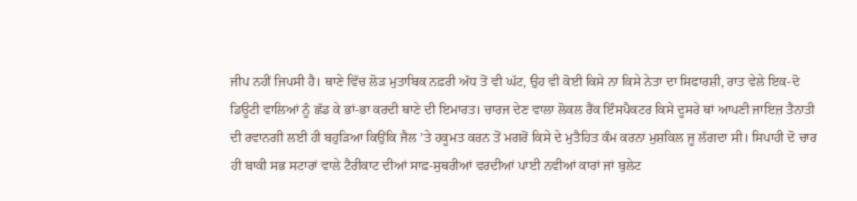ਜੀਪ ਨਹੀਂ ਜਿਪਸੀ ਹੈ। ਥਾਣੇ ਵਿੱਚ ਲੋੜ ਮੁਤਾਬਿਕ ਨਫ਼ਰੀ ਅੱਧ ਤੋਂ ਵੀ ਘੱਟ, ਉਹ ਵੀ ਕੋਈ ਕਿਸੇ ਨਾ ਕਿਸੇ ਨੇਤਾ ਦਾ ਸਿਫਾਰਸ਼ੀ, ਰਾਤ ਵੇਲੇ ਇਕ-ਦੋ ਡਿਊਟੀ ਵਾਲਿਆਂ ਨੂੰ ਛੱਡ ਕੇ ਭਾਂ-ਭਾ ਕਰਦੀ ਥਾਣੇ ਦੀ ਇਮਾਰਤ। ਚਾਰਜ ਦੇਣ ਵਾਲਾ ਲੋਕਲ ਰੈਂਕ ਇੰਸਪੈਕਟਰ ਕਿਸੇ ਦੂਸਰੇ ਥਾਂ ਆਪਣੀ ਜਾਇਜ਼ ਤੈਨਾਤੀ ਦੀ ਰਵਾਨਗੀ ਲਈ ਹੀ ਬਹੁੜਿਆ ਕਿਉਂਕਿ ਜੈਲ ’ਤੇ ਹਕੂਮਤ ਕਰਨ ਤੋਂ ਮਗਰੋਂ ਕਿਸੇ ਦੇ ਮੁਤੈਹਿਤ ਕੰਮ ਕਰਨਾ ਮੁਸ਼ਕਿਲ ਜੂ ਲੱਗਦਾ ਸੀ। ਸਿਪਾਹੀ ਦੋ ਚਾਰ ਹੀ ਬਾਕੀ ਸਭ ਸਟਾਰਾਂ ਵਾਲੇ ਟੈਰੀਕਾਟ ਦੀਆਂ ਸਾਫ਼-ਸੁਥਰੀਆਂ ਵਰਦੀਆਂ ਪਾਈ ਨਵੀਆਂ ਕਾਰਾਂ ਜਾਂ ਬੁਲੇਟ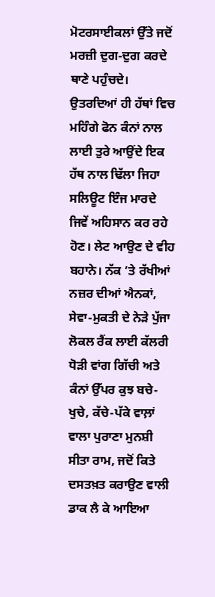ਮੋਟਰਸਾਈਕਲਾਂ ਉੱਤੇ ਜਦੋਂ ਮਰਜ਼ੀ ਦੁਗ-ਦੁਗ ਕਰਦੇ ਥਾਣੇ ਪਹੁੰਚਦੇ। ਉਤਰਦਿਆਂ ਹੀ ਹੱਥਾਂ ਵਿਚ ਮਹਿੰਗੇ ਫੋਨ ਕੰਨਾਂ ਨਾਲ ਲਾਈ ਤੁਰੇ ਆਉਂਦੇ ਇਕ ਹੱਥ ਨਾਲ ਢਿੱਲਾ ਜਿਹਾ ਸਲਿਊਟ ਇੰਜ ਮਾਰਦੇ ਜਿਵੇਂ ਅਹਿਸਾਨ ਕਰ ਰਹੇ ਹੋਣ। ਲੇਟ ਆਉਣ ਦੇ ਵੀਹ ਬਹਾਨੇ। ਨੱਕ ’ਤੇ ਰੱਖੀਆਂ ਨਜ਼ਰ ਦੀਆਂ ਐਨਕਾਂ, ਸੇਵਾ-ਮੁਕਤੀ ਦੇ ਨੇੜੇ ਪੁੱਜਾ ਲੋਕਲ ਰੈਂਕ ਲਾਈ ਕੱਲਰੀ ਧੋੜੀ ਵਾਂਗ ਗਿੱਚੀ ਅਤੇ ਕੰਨਾਂ ਉੱਪਰ ਕੁਝ ਬਚੇ-ਖੁਚੇ, ਕੱਚੇ-ਪੱਕੇ ਵਾਲ਼ਾਂ ਵਾਲਾ ਪੁਰਾਣਾ ਮੁਨਸ਼ੀ ਸੀਤਾ ਰਾਮ, ਜਦੋਂ ਕਿਤੇ ਦਸਤਖ਼ਤ ਕਰਾਉਣ ਵਾਲੀ ਡਾਕ ਲੈ ਕੇ ਆਇਆ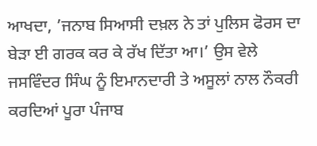ਆਖਦਾ, ’ਜਨਾਬ ਸਿਆਸੀ ਦਖ਼ਲ ਨੇ ਤਾਂ ਪੁਲਿਸ ਫੋਰਸ ਦਾ ਬੇੜਾ ਈ ਗਰਕ ਕਰ ਕੇ ਰੱਖ ਦਿੱਤਾ ਆ।’ ਉਸ ਵੇਲੇ ਜਸਵਿੰਦਰ ਸਿੰਘ ਨੂੰ ਇਮਾਨਦਾਰੀ ਤੇ ਅਸੂਲਾਂ ਨਾਲ ਨੌਕਰੀ ਕਰਦਿਆਂ ਪੂਰਾ ਪੰਜਾਬ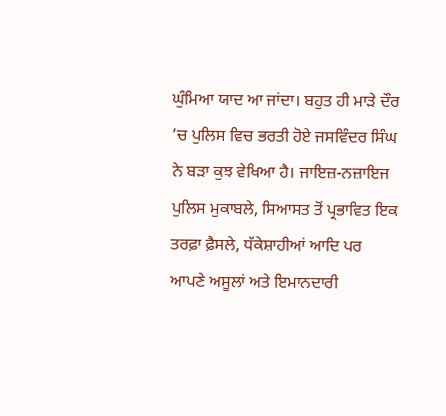ਘੁੰਮਿਆ ਯਾਦ ਆ ਜਾਂਦਾ। ਬਹੁਤ ਹੀ ਮਾੜੇ ਦੌਰ ’ਚ ਪੁਲਿਸ ਵਿਚ ਭਰਤੀ ਹੋਏ ਜਸਵਿੰਦਰ ਸਿੰਘ ਨੇ ਬੜਾ ਕੁਝ ਵੇਖਿਆ ਹੈ। ਜਾਇਜ਼-ਨਜ਼ਾਇਜ ਪੁਲਿਸ ਮੁਕਾਬਲੇ, ਸਿਆਸਤ ਤੋਂ ਪ੍ਰਭਾਵਿਤ ਇਕ ਤਰਫ਼ਾ ਫ਼ੈਸਲੇ, ਧੱਕੇਸ਼ਾਹੀਆਂ ਆਦਿ ਪਰ ਆਪਣੇ ਅਸੂਲਾਂ ਅਤੇ ਇਮਾਨਦਾਰੀ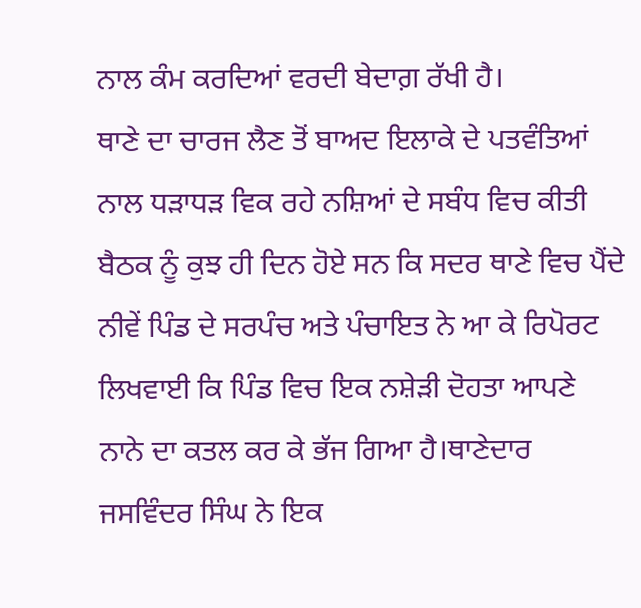ਨਾਲ ਕੰਮ ਕਰਦਿਆਂ ਵਰਦੀ ਬੇਦਾਗ਼ ਰੱਖੀ ਹੈ।
ਥਾਣੇ ਦਾ ਚਾਰਜ ਲੈਣ ਤੋਂ ਬਾਅਦ ਇਲਾਕੇ ਦੇ ਪਤਵੰਤਿਆਂ ਨਾਲ ਧੜਾਧੜ ਵਿਕ ਰਹੇ ਨਸ਼ਿਆਂ ਦੇ ਸਬੰਧ ਵਿਚ ਕੀਤੀ ਬੈਠਕ ਨੂੰ ਕੁਝ ਹੀ ਦਿਨ ਹੋਏ ਸਨ ਕਿ ਸਦਰ ਥਾਣੇ ਵਿਚ ਪੈਂਦੇ ਨੀਵੇਂ ਪਿੰਡ ਦੇ ਸਰਪੰਚ ਅਤੇ ਪੰਚਾਇਤ ਨੇ ਆ ਕੇ ਰਿਪੋਰਟ ਲਿਖਵਾਈ ਕਿ ਪਿੰਡ ਵਿਚ ਇਕ ਨਸ਼ੇੜੀ ਦੋਹਤਾ ਆਪਣੇ ਨਾਨੇ ਦਾ ਕਤਲ ਕਰ ਕੇ ਭੱਜ ਗਿਆ ਹੈ।ਥਾਣੇਦਾਰ ਜਸਵਿੰਦਰ ਸਿੰਘ ਨੇ ਇਕ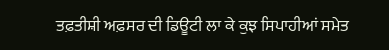ਤਫ਼ਤੀਸ਼ੀ ਅਫ਼ਸਰ ਦੀ ਡਿਊਟੀ ਲਾ ਕੇ ਕੁਝ ਸਿਪਾਹੀਆਂ ਸਮੇਤ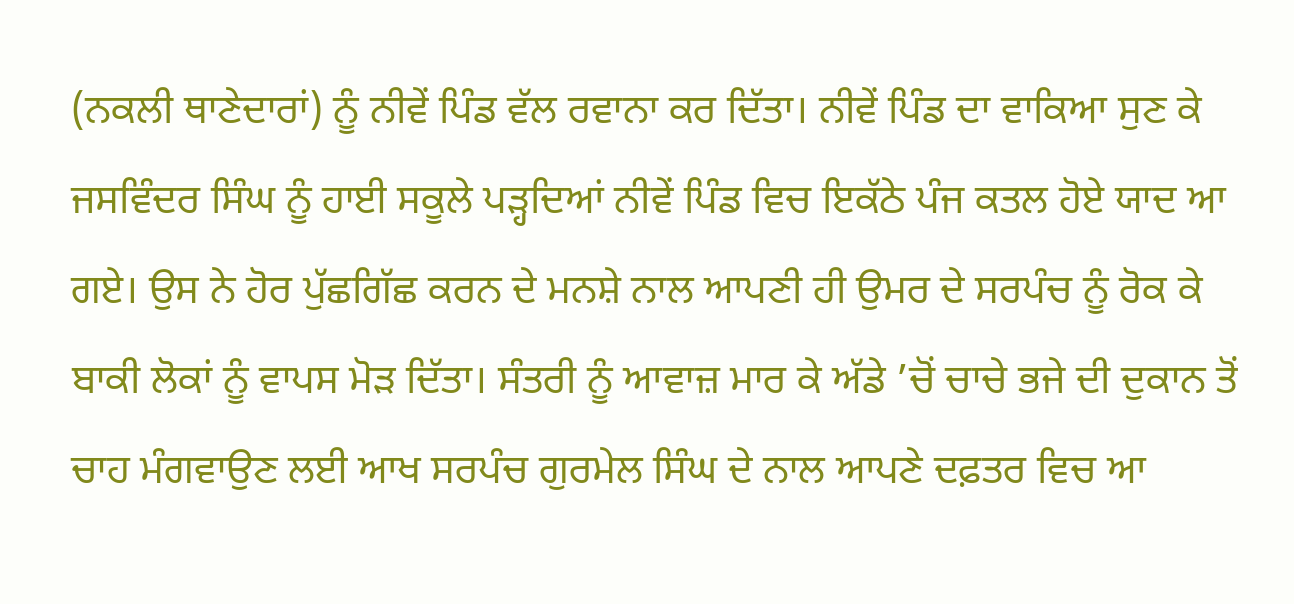(ਨਕਲੀ ਥਾਣੇਦਾਰਾਂ) ਨੂੰ ਨੀਵੇਂ ਪਿੰਡ ਵੱਲ ਰਵਾਨਾ ਕਰ ਦਿੱਤਾ। ਨੀਵੇਂ ਪਿੰਡ ਦਾ ਵਾਕਿਆ ਸੁਣ ਕੇ ਜਸਵਿੰਦਰ ਸਿੰਘ ਨੂੰ ਹਾਈ ਸਕੂਲੇ ਪੜ੍ਹਦਿਆਂ ਨੀਵੇਂ ਪਿੰਡ ਵਿਚ ਇਕੱਠੇ ਪੰਜ ਕਤਲ ਹੋਏ ਯਾਦ ਆ ਗਏ। ਉਸ ਨੇ ਹੋਰ ਪੁੱਛਗਿੱਛ ਕਰਨ ਦੇ ਮਨਸ਼ੇ ਨਾਲ ਆਪਣੀ ਹੀ ਉਮਰ ਦੇ ਸਰਪੰਚ ਨੂੰ ਰੋਕ ਕੇ ਬਾਕੀ ਲੋਕਾਂ ਨੂੰ ਵਾਪਸ ਮੋੜ ਦਿੱਤਾ। ਸੰਤਰੀ ਨੂੰ ਆਵਾਜ਼ ਮਾਰ ਕੇ ਅੱਡੇ ’ਚੋਂ ਚਾਚੇ ਭਜੇ ਦੀ ਦੁਕਾਨ ਤੋਂ ਚਾਹ ਮੰਗਵਾਉਣ ਲਈ ਆਖ ਸਰਪੰਚ ਗੁਰਮੇਲ ਸਿੰਘ ਦੇ ਨਾਲ ਆਪਣੇ ਦਫ਼ਤਰ ਵਿਚ ਆ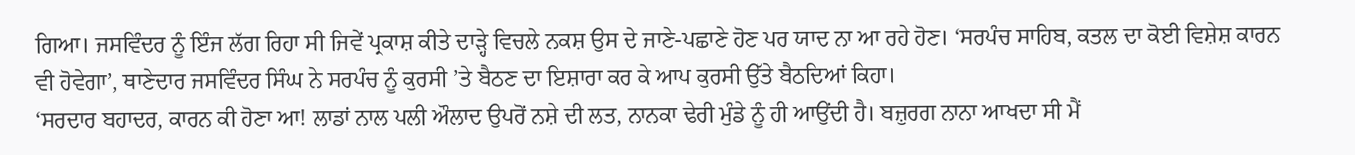ਗਿਆ। ਜਸਵਿੰਦਰ ਨੂੰ ਇੰਜ ਲੱਗ ਰਿਹਾ ਸੀ ਜਿਵੇਂ ਪ੍ਰਕਾਸ਼ ਕੀਤੇ ਦਾੜ੍ਹੇ ਵਿਚਲੇ ਨਕਸ਼ ਉਸ ਦੇ ਜਾਣੇ-ਪਛਾਣੇ ਹੋਣ ਪਰ ਯਾਦ ਨਾ ਆ ਰਹੇ ਹੋਣ। ‘ਸਰਪੰਚ ਸਾਹਿਬ, ਕਤਲ ਦਾ ਕੋਈ ਵਿਸ਼ੇਸ਼ ਕਾਰਨ ਵੀ ਹੋਵੇਗਾ’, ਥਾਣੇਦਾਰ ਜਸਵਿੰਦਰ ਸਿੰਘ ਨੇ ਸਰਪੰਚ ਨੂੰ ਕੁਰਸੀ ’ਤੇ ਬੈਠਣ ਦਾ ਇਸ਼ਾਰਾ ਕਰ ਕੇ ਆਪ ਕੁਰਸੀ ਉੱਤੇ ਬੈਠਦਿਆਂ ਕਿਹਾ।
‘ਸਰਦਾਰ ਬਹਾਦਰ, ਕਾਰਨ ਕੀ ਹੋਣਾ ਆ! ਲਾਡਾਂ ਨਾਲ ਪਲੀ ਔਲਾਦ ਉਪਰੋਂ ਨਸ਼ੇ ਦੀ ਲਤ, ਨਾਨਕਾ ਢੇਰੀ ਮੁੰਡੇ ਨੂੰ ਹੀ ਆਉਂਦੀ ਹੈ। ਬਜ਼ੁਰਗ ਨਾਨਾ ਆਖਦਾ ਸੀ ਮੈਂ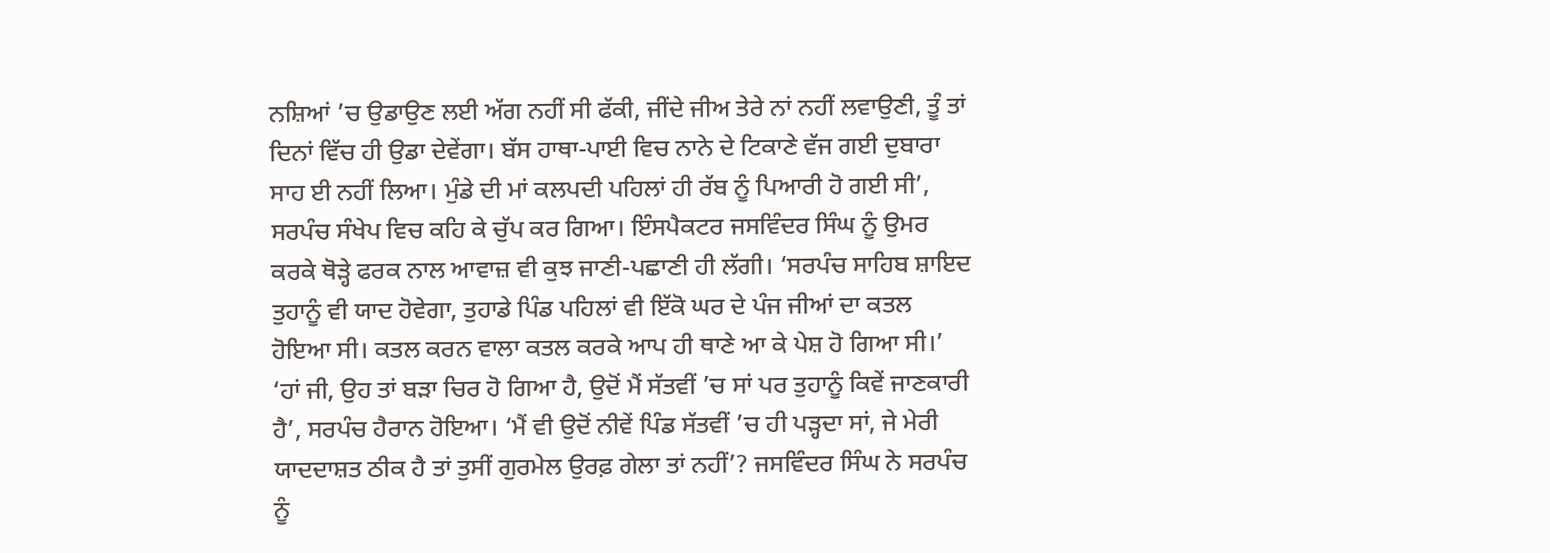ਨਸ਼ਿਆਂ ’ਚ ਉਡਾਉਣ ਲਈ ਅੱਗ ਨਹੀਂ ਸੀ ਫੱਕੀ, ਜੀਂਦੇ ਜੀਅ ਤੇਰੇ ਨਾਂ ਨਹੀਂ ਲਵਾਉਣੀ, ਤੂੰ ਤਾਂ ਦਿਨਾਂ ਵਿੱਚ ਹੀ ਉਡਾ ਦੇਵੇਂਗਾ। ਬੱਸ ਹਾਥਾ-ਪਾਈ ਵਿਚ ਨਾਨੇ ਦੇ ਟਿਕਾਣੇ ਵੱਜ ਗਈ ਦੁਬਾਰਾ ਸਾਹ ਈ ਨਹੀਂ ਲਿਆ। ਮੁੰਡੇ ਦੀ ਮਾਂ ਕਲਪਦੀ ਪਹਿਲਾਂ ਹੀ ਰੱਬ ਨੂੰ ਪਿਆਰੀ ਹੋ ਗਈ ਸੀ’, ਸਰਪੰਚ ਸੰਖੇਪ ਵਿਚ ਕਹਿ ਕੇ ਚੁੱਪ ਕਰ ਗਿਆ। ਇੰਸਪੈਕਟਰ ਜਸਵਿੰਦਰ ਸਿੰਘ ਨੂੰ ਉਮਰ ਕਰਕੇ ਥੋੜ੍ਹੇ ਫਰਕ ਨਾਲ ਆਵਾਜ਼ ਵੀ ਕੁਝ ਜਾਣੀ-ਪਛਾਣੀ ਹੀ ਲੱਗੀ। ‘ਸਰਪੰਚ ਸਾਹਿਬ ਸ਼ਾਇਦ ਤੁਹਾਨੂੰ ਵੀ ਯਾਦ ਹੋਵੇਗਾ, ਤੁਹਾਡੇ ਪਿੰਡ ਪਹਿਲਾਂ ਵੀ ਇੱਕੋ ਘਰ ਦੇ ਪੰਜ ਜੀਆਂ ਦਾ ਕਤਲ ਹੋਇਆ ਸੀ। ਕਤਲ ਕਰਨ ਵਾਲਾ ਕਤਲ ਕਰਕੇ ਆਪ ਹੀ ਥਾਣੇ ਆ ਕੇ ਪੇਸ਼ ਹੋ ਗਿਆ ਸੀ।’ ‘ਹਾਂ ਜੀ, ਉਹ ਤਾਂ ਬੜਾ ਚਿਰ ਹੋ ਗਿਆ ਹੈ, ਉਦੋਂ ਮੈਂ ਸੱਤਵੀਂ ’ਚ ਸਾਂ ਪਰ ਤੁਹਾਨੂੰ ਕਿਵੇਂ ਜਾਣਕਾਰੀ ਹੈ’, ਸਰਪੰਚ ਹੈਰਾਨ ਹੋਇਆ। ‘ਮੈਂ ਵੀ ਉਦੋਂ ਨੀਵੇਂ ਪਿੰਡ ਸੱਤਵੀਂ ’ਚ ਹੀ ਪੜ੍ਹਦਾ ਸਾਂ, ਜੇ ਮੇਰੀ ਯਾਦਦਾਸ਼ਤ ਠੀਕ ਹੈ ਤਾਂ ਤੁਸੀਂ ਗੁਰਮੇਲ ਉਰਫ਼ ਗੇਲਾ ਤਾਂ ਨਹੀਂ’? ਜਸਵਿੰਦਰ ਸਿੰਘ ਨੇ ਸਰਪੰਚ ਨੂੰ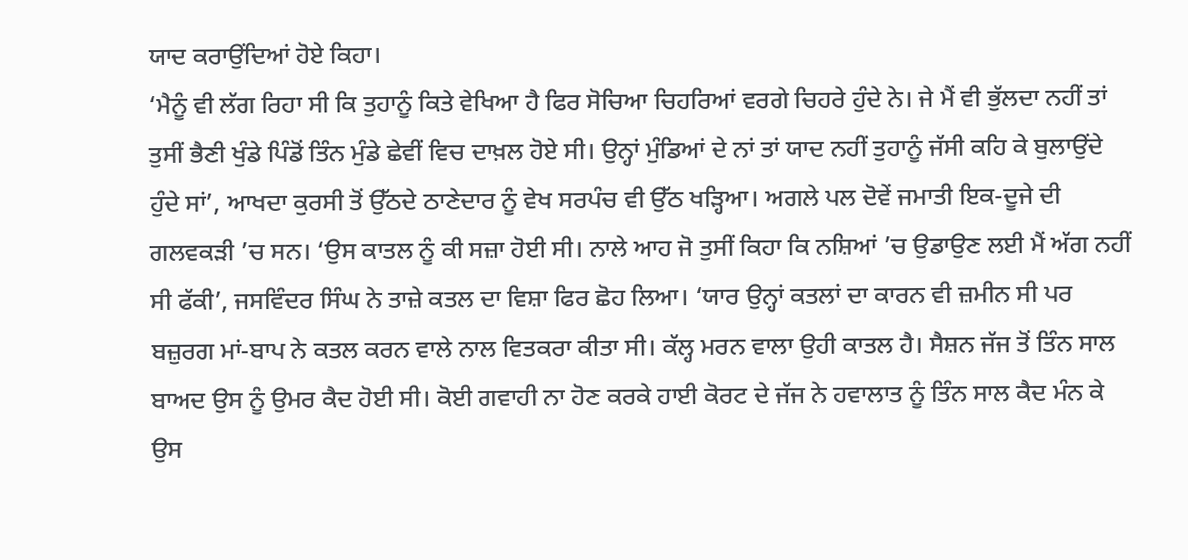ਯਾਦ ਕਰਾਉਂਦਿਆਂ ਹੋਏ ਕਿਹਾ।
‘ਮੈਨੂੰ ਵੀ ਲੱਗ ਰਿਹਾ ਸੀ ਕਿ ਤੁਹਾਨੂੰ ਕਿਤੇ ਵੇਖਿਆ ਹੈ ਫਿਰ ਸੋਚਿਆ ਚਿਹਰਿਆਂ ਵਰਗੇ ਚਿਹਰੇ ਹੁੰਦੇ ਨੇ। ਜੇ ਮੈਂ ਵੀ ਭੁੱਲਦਾ ਨਹੀਂ ਤਾਂ ਤੁਸੀਂ ਭੈਣੀ ਖੁੰਡੇ ਪਿੰਡੋਂ ਤਿੰਨ ਮੁੰਡੇ ਛੇਵੀਂ ਵਿਚ ਦਾਖ਼ਲ ਹੋਏ ਸੀ। ਉਨ੍ਹਾਂ ਮੁੰਡਿਆਂ ਦੇ ਨਾਂ ਤਾਂ ਯਾਦ ਨਹੀਂ ਤੁਹਾਨੂੰ ਜੱਸੀ ਕਹਿ ਕੇ ਬੁਲਾਉਂਦੇ ਹੁੰਦੇ ਸਾਂ’, ਆਖਦਾ ਕੁਰਸੀ ਤੋਂ ਉੱਠਦੇ ਠਾਣੇਦਾਰ ਨੂੰ ਵੇਖ ਸਰਪੰਚ ਵੀ ਉੱਠ ਖੜ੍ਹਿਆ। ਅਗਲੇ ਪਲ ਦੋਵੇਂ ਜਮਾਤੀ ਇਕ-ਦੂਜੇ ਦੀ ਗਲਵਕੜੀ ’ਚ ਸਨ। ‘ਉਸ ਕਾਤਲ ਨੂੰ ਕੀ ਸਜ਼ਾ ਹੋਈ ਸੀ। ਨਾਲੇ ਆਹ ਜੋ ਤੁਸੀਂ ਕਿਹਾ ਕਿ ਨਸ਼ਿਆਂ ’ਚ ਉਡਾਉਣ ਲਈ ਮੈਂ ਅੱਗ ਨਹੀਂ ਸੀ ਫੱਕੀ’, ਜਸਵਿੰਦਰ ਸਿੰਘ ਨੇ ਤਾਜ਼ੇ ਕਤਲ ਦਾ ਵਿਸ਼ਾ ਫਿਰ ਛੋਹ ਲਿਆ। ‘ਯਾਰ ਉਨ੍ਹਾਂ ਕਤਲਾਂ ਦਾ ਕਾਰਨ ਵੀ ਜ਼ਮੀਨ ਸੀ ਪਰ ਬਜ਼ੁਰਗ ਮਾਂ-ਬਾਪ ਨੇ ਕਤਲ ਕਰਨ ਵਾਲੇ ਨਾਲ ਵਿਤਕਰਾ ਕੀਤਾ ਸੀ। ਕੱਲ੍ਹ ਮਰਨ ਵਾਲਾ ਉਹੀ ਕਾਤਲ ਹੈ। ਸੈਸ਼ਨ ਜੱਜ ਤੋਂ ਤਿੰਨ ਸਾਲ ਬਾਅਦ ਉਸ ਨੂੰ ਉਮਰ ਕੈਦ ਹੋਈ ਸੀ। ਕੋਈ ਗਵਾਹੀ ਨਾ ਹੋਣ ਕਰਕੇ ਹਾਈ ਕੋਰਟ ਦੇ ਜੱਜ ਨੇ ਹਵਾਲਾਤ ਨੂੰ ਤਿੰਨ ਸਾਲ ਕੈਦ ਮੰਨ ਕੇ ਉਸ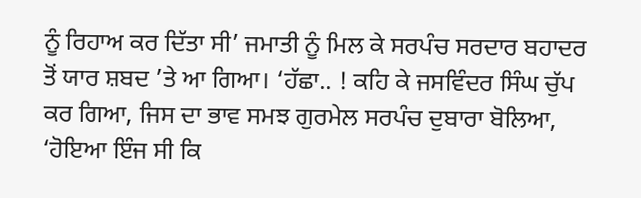ਨੂੰ ਰਿਹਾਅ ਕਰ ਦਿੱਤਾ ਸੀ’ ਜਮਾਤੀ ਨੂੰ ਮਿਲ ਕੇ ਸਰਪੰਚ ਸਰਦਾਰ ਬਹਾਦਰ ਤੋਂ ਯਾਰ ਸ਼ਬਦ ’ਤੇ ਆ ਗਿਆ। ‘ਹੱਛਾ.. ! ਕਹਿ ਕੇ ਜਸਵਿੰਦਰ ਸਿੰਘ ਚੁੱਪ ਕਰ ਗਿਆ, ਜਿਸ ਦਾ ਭਾਵ ਸਮਝ ਗੁਰਮੇਲ ਸਰਪੰਚ ਦੁਬਾਰਾ ਬੋਲਿਆ, ‘ਹੋਇਆ ਇੰਜ ਸੀ ਕਿ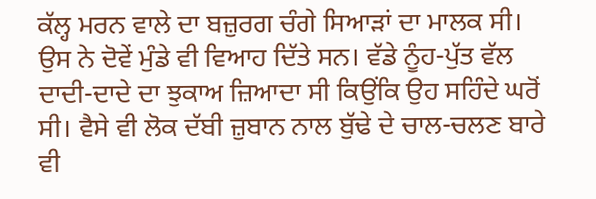ਕੱਲ੍ਹ ਮਰਨ ਵਾਲੇ ਦਾ ਬਜ਼ੁਰਗ ਚੰਗੇ ਸਿਆੜਾਂ ਦਾ ਮਾਲਕ ਸੀ। ਉਸ ਨੇ ਦੋਵੇਂ ਮੁੰਡੇ ਵੀ ਵਿਆਹ ਦਿੱਤੇ ਸਨ। ਵੱਡੇ ਨੂੰਹ-ਪੁੱਤ ਵੱਲ ਦਾਦੀ-ਦਾਦੇ ਦਾ ਝੁਕਾਅ ਜ਼ਿਆਦਾ ਸੀ ਕਿਉਂਕਿ ਉਹ ਸਹਿੰਦੇ ਘਰੋਂ ਸੀ। ਵੈਸੇ ਵੀ ਲੋਕ ਦੱਬੀ ਜ਼ੁਬਾਨ ਨਾਲ ਬੁੱਢੇ ਦੇ ਚਾਲ-ਚਲਣ ਬਾਰੇ ਵੀ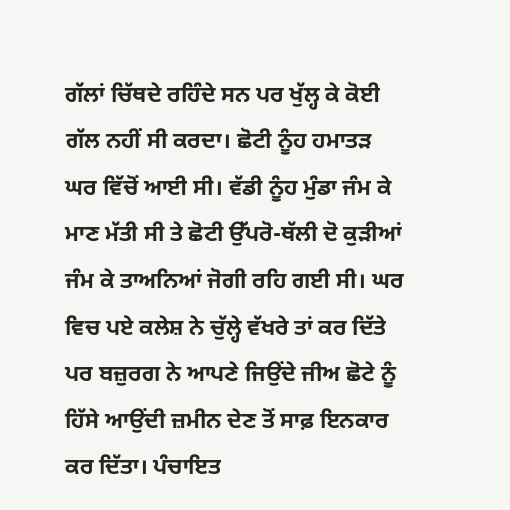ਗੱਲਾਂ ਚਿੱਥਦੇ ਰਹਿੰਦੇ ਸਨ ਪਰ ਖੁੱਲ੍ਹ ਕੇ ਕੋਈ ਗੱਲ ਨਹੀਂ ਸੀ ਕਰਦਾ। ਛੋਟੀ ਨੂੰਹ ਹਮਾਤੜ ਘਰ ਵਿੱਚੋਂ ਆਈ ਸੀ। ਵੱਡੀ ਨੂੰਹ ਮੁੰਡਾ ਜੰਮ ਕੇ ਮਾਣ ਮੱਤੀ ਸੀ ਤੇ ਛੋਟੀ ਉੱਪਰੋ-ਥੱਲੀ ਦੋ ਕੁੜੀਆਂ ਜੰਮ ਕੇ ਤਾਅਨਿਆਂ ਜੋਗੀ ਰਹਿ ਗਈ ਸੀ। ਘਰ ਵਿਚ ਪਏ ਕਲੇਸ਼ ਨੇ ਚੁੱਲ੍ਹੇ ਵੱਖਰੇ ਤਾਂ ਕਰ ਦਿੱਤੇ ਪਰ ਬਜ਼ੁਰਗ ਨੇ ਆਪਣੇ ਜਿਉਂਦੇ ਜੀਅ ਛੋਟੇ ਨੂੰ ਹਿੱਸੇ ਆਉਂਦੀ ਜ਼ਮੀਨ ਦੇਣ ਤੋਂ ਸਾਫ਼ ਇਨਕਾਰ ਕਰ ਦਿੱਤਾ। ਪੰਚਾਇਤ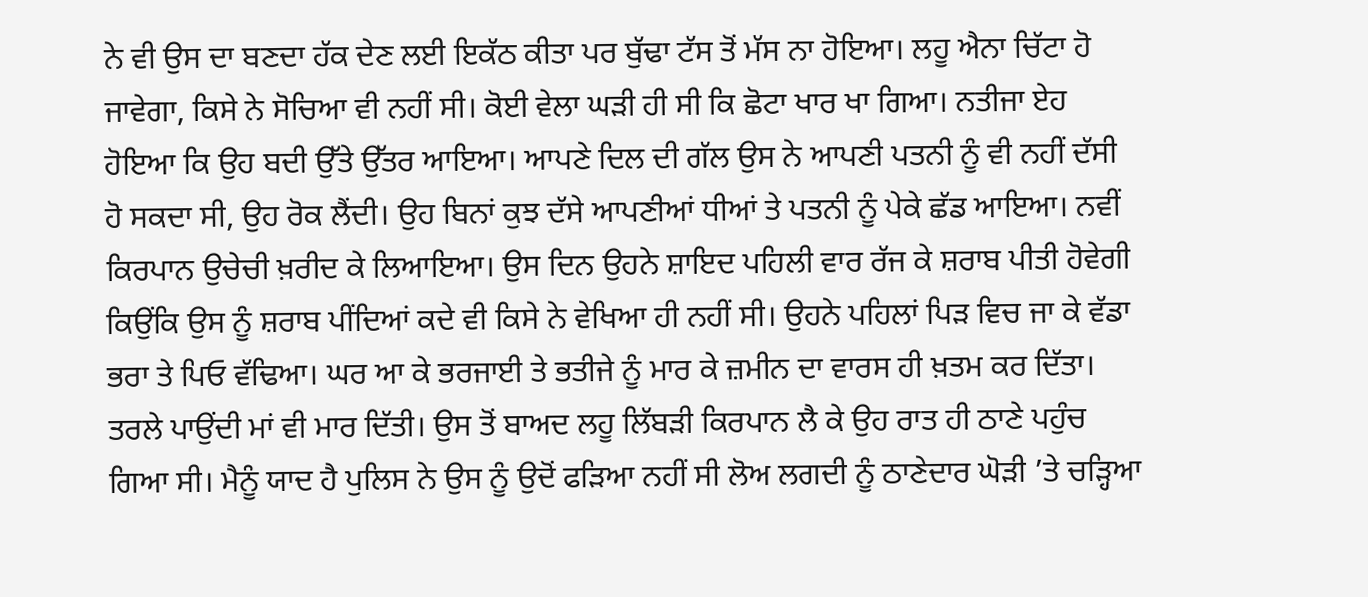ਨੇ ਵੀ ਉਸ ਦਾ ਬਣਦਾ ਹੱਕ ਦੇਣ ਲਈ ਇਕੱਠ ਕੀਤਾ ਪਰ ਬੁੱਢਾ ਟੱਸ ਤੋਂ ਮੱਸ ਨਾ ਹੋਇਆ। ਲਹੂ ਐਨਾ ਚਿੱਟਾ ਹੋ ਜਾਵੇਗਾ, ਕਿਸੇ ਨੇ ਸੋਚਿਆ ਵੀ ਨਹੀਂ ਸੀ। ਕੋਈ ਵੇਲਾ ਘੜੀ ਹੀ ਸੀ ਕਿ ਛੋਟਾ ਖਾਰ ਖਾ ਗਿਆ। ਨਤੀਜਾ ਏਹ ਹੋਇਆ ਕਿ ਉਹ ਬਦੀ ਉੱਤੇ ਉੱਤਰ ਆਇਆ। ਆਪਣੇ ਦਿਲ ਦੀ ਗੱਲ ਉਸ ਨੇ ਆਪਣੀ ਪਤਨੀ ਨੂੰ ਵੀ ਨਹੀਂ ਦੱਸੀ ਹੋ ਸਕਦਾ ਸੀ, ਉਹ ਰੋਕ ਲੈਂਦੀ। ਉਹ ਬਿਨਾਂ ਕੁਝ ਦੱਸੇ ਆਪਣੀਆਂ ਧੀਆਂ ਤੇ ਪਤਨੀ ਨੂੰ ਪੇਕੇ ਛੱਡ ਆਇਆ। ਨਵੀਂ ਕਿਰਪਾਨ ਉਚੇਚੀ ਖ਼ਰੀਦ ਕੇ ਲਿਆਇਆ। ਉਸ ਦਿਨ ਉਹਨੇ ਸ਼ਾਇਦ ਪਹਿਲੀ ਵਾਰ ਰੱਜ ਕੇ ਸ਼ਰਾਬ ਪੀਤੀ ਹੋਵੇਗੀ ਕਿਉਂਕਿ ਉਸ ਨੂੰ ਸ਼ਰਾਬ ਪੀਂਦਿਆਂ ਕਦੇ ਵੀ ਕਿਸੇ ਨੇ ਵੇਖਿਆ ਹੀ ਨਹੀਂ ਸੀ। ਉਹਨੇ ਪਹਿਲਾਂ ਪਿੜ ਵਿਚ ਜਾ ਕੇ ਵੱਡਾ ਭਰਾ ਤੇ ਪਿਓ ਵੱਢਿਆ। ਘਰ ਆ ਕੇ ਭਰਜਾਈ ਤੇ ਭਤੀਜੇ ਨੂੰ ਮਾਰ ਕੇ ਜ਼ਮੀਨ ਦਾ ਵਾਰਸ ਹੀ ਖ਼ਤਮ ਕਰ ਦਿੱਤਾ। ਤਰਲੇ ਪਾਉਂਦੀ ਮਾਂ ਵੀ ਮਾਰ ਦਿੱਤੀ। ਉਸ ਤੋਂ ਬਾਅਦ ਲਹੂ ਲਿੱਬੜੀ ਕਿਰਪਾਨ ਲੈ ਕੇ ਉਹ ਰਾਤ ਹੀ ਠਾਣੇ ਪਹੁੰਚ ਗਿਆ ਸੀ। ਮੈਨੂੰ ਯਾਦ ਹੈ ਪੁਲਿਸ ਨੇ ਉਸ ਨੂੰ ਉਦੋਂ ਫੜਿਆ ਨਹੀਂ ਸੀ ਲੋਅ ਲਗਦੀ ਨੂੰ ਠਾਣੇਦਾਰ ਘੋੜੀ ’ਤੇ ਚੜ੍ਹਿਆ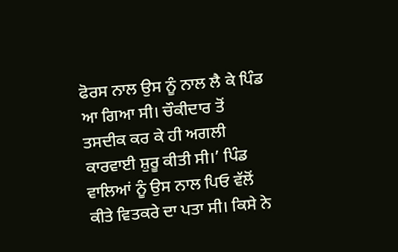ਫੋਰਸ ਨਾਲ ਉਸ ਨੂੰ ਨਾਲ ਲੈ ਕੇ ਪਿੰਡ ਆ ਗਿਆ ਸੀ। ਚੌਕੀਦਾਰ ਤੋਂ ਤਸਦੀਕ ਕਰ ਕੇ ਹੀ ਅਗਲੀ ਕਾਰਵਾਈ ਸ਼ੁਰੂ ਕੀਤੀ ਸੀ।’ ਪਿੰਡ ਵਾਲਿਆਂ ਨੂੰ ਉਸ ਨਾਲ ਪਿਓ ਵੱਲੋਂ ਕੀਤੇ ਵਿਤਕਰੇ ਦਾ ਪਤਾ ਸੀ। ਕਿਸੇ ਨੇ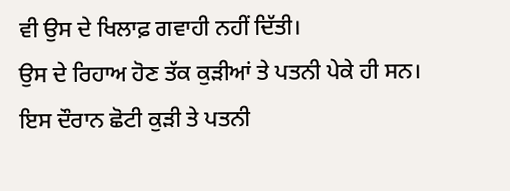ਵੀ ਉਸ ਦੇ ਖਿਲਾਫ਼ ਗਵਾਹੀ ਨਹੀਂ ਦਿੱਤੀ।
ਉਸ ਦੇ ਰਿਹਾਅ ਹੋਣ ਤੱਕ ਕੁੜੀਆਂ ਤੇ ਪਤਨੀ ਪੇਕੇ ਹੀ ਸਨ। ਇਸ ਦੌਰਾਨ ਛੋਟੀ ਕੁੜੀ ਤੇ ਪਤਨੀ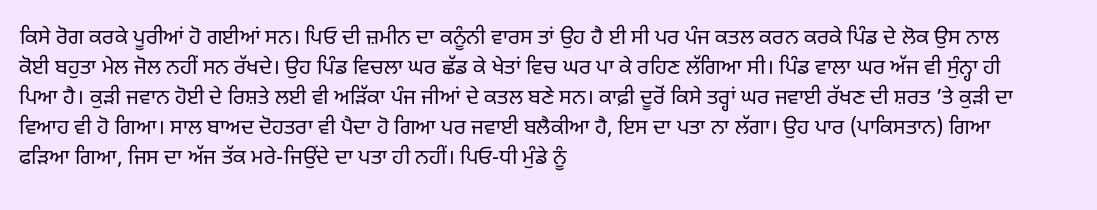ਕਿਸੇ ਰੋਗ ਕਰਕੇ ਪੂਰੀਆਂ ਹੋ ਗਈਆਂ ਸਨ। ਪਿਓ ਦੀ ਜ਼ਮੀਨ ਦਾ ਕਨੂੰਨੀ ਵਾਰਸ ਤਾਂ ਉਹ ਹੈ ਈ ਸੀ ਪਰ ਪੰਜ ਕਤਲ ਕਰਨ ਕਰਕੇ ਪਿੰਡ ਦੇ ਲੋਕ ਉਸ ਨਾਲ ਕੋਈ ਬਹੁਤਾ ਮੇਲ ਜੋਲ ਨਹੀਂ ਸਨ ਰੱਖਦੇ। ਉਹ ਪਿੰਡ ਵਿਚਲਾ ਘਰ ਛੱਡ ਕੇ ਖੇਤਾਂ ਵਿਚ ਘਰ ਪਾ ਕੇ ਰਹਿਣ ਲੱਗਿਆ ਸੀ। ਪਿੰਡ ਵਾਲਾ ਘਰ ਅੱਜ ਵੀ ਸੁੰਨ੍ਹਾ ਹੀ ਪਿਆ ਹੈ। ਕੁੜੀ ਜਵਾਨ ਹੋਈ ਦੇ ਰਿਸ਼ਤੇ ਲਈ ਵੀ ਅੜਿੱਕਾ ਪੰਜ ਜੀਆਂ ਦੇ ਕਤਲ ਬਣੇ ਸਨ। ਕਾਫ਼ੀ ਦੂਰੋਂ ਕਿਸੇ ਤਰ੍ਹਾਂ ਘਰ ਜਵਾਈ ਰੱਖਣ ਦੀ ਸ਼ਰਤ ’ਤੇ ਕੁੜੀ ਦਾ ਵਿਆਹ ਵੀ ਹੋ ਗਿਆ। ਸਾਲ ਬਾਅਦ ਦੋਹਤਰਾ ਵੀ ਪੈਦਾ ਹੋ ਗਿਆ ਪਰ ਜਵਾਈ ਬਲੈਕੀਆ ਹੈ, ਇਸ ਦਾ ਪਤਾ ਨਾ ਲੱਗਾ। ਉਹ ਪਾਰ (ਪਾਕਿਸਤਾਨ) ਗਿਆ ਫੜਿਆ ਗਿਆ, ਜਿਸ ਦਾ ਅੱਜ ਤੱਕ ਮਰੇ-ਜਿਉਂਦੇ ਦਾ ਪਤਾ ਹੀ ਨਹੀਂ। ਪਿਓ-ਧੀ ਮੁੰਡੇ ਨੂੰ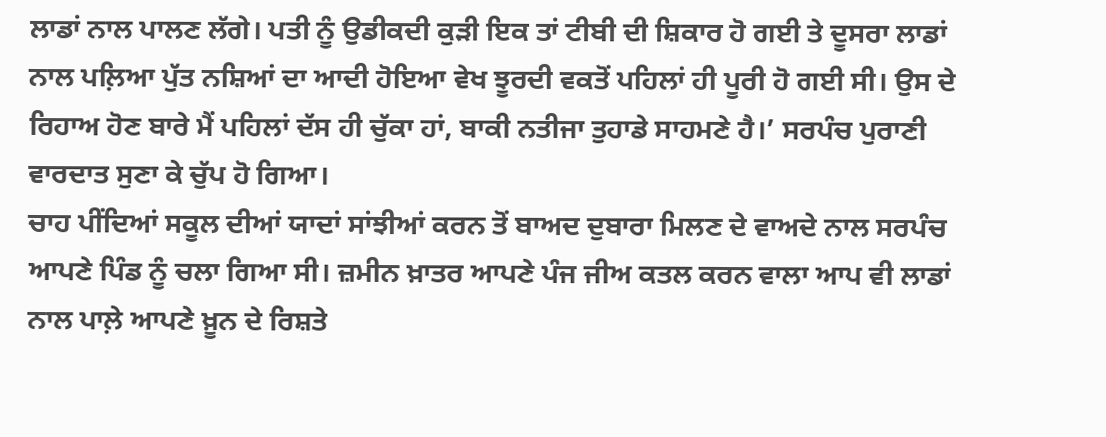ਲਾਡਾਂ ਨਾਲ ਪਾਲਣ ਲੱਗੇ। ਪਤੀ ਨੂੰ ਉਡੀਕਦੀ ਕੁੜੀ ਇਕ ਤਾਂ ਟੀਬੀ ਦੀ ਸ਼ਿਕਾਰ ਹੋ ਗਈ ਤੇ ਦੂਸਰਾ ਲਾਡਾਂ ਨਾਲ ਪਲ਼ਿਆ ਪੁੱਤ ਨਸ਼ਿਆਂ ਦਾ ਆਦੀ ਹੋਇਆ ਵੇਖ ਝੂਰਦੀ ਵਕਤੋਂ ਪਹਿਲਾਂ ਹੀ ਪੂਰੀ ਹੋ ਗਈ ਸੀ। ਉਸ ਦੇ ਰਿਹਾਅ ਹੋਣ ਬਾਰੇ ਮੈਂ ਪਹਿਲਾਂ ਦੱਸ ਹੀ ਚੁੱਕਾ ਹਾਂ, ਬਾਕੀ ਨਤੀਜਾ ਤੁਹਾਡੇ ਸਾਹਮਣੇ ਹੈ।’ ਸਰਪੰਚ ਪੁਰਾਣੀ ਵਾਰਦਾਤ ਸੁਣਾ ਕੇ ਚੁੱਪ ਹੋ ਗਿਆ।
ਚਾਹ ਪੀਂਦਿਆਂ ਸਕੂਲ ਦੀਆਂ ਯਾਦਾਂ ਸਾਂਝੀਆਂ ਕਰਨ ਤੋਂ ਬਾਅਦ ਦੁਬਾਰਾ ਮਿਲਣ ਦੇ ਵਾਅਦੇ ਨਾਲ ਸਰਪੰਚ ਆਪਣੇ ਪਿੰਡ ਨੂੰ ਚਲਾ ਗਿਆ ਸੀ। ਜ਼ਮੀਨ ਖ਼ਾਤਰ ਆਪਣੇ ਪੰਜ ਜੀਅ ਕਤਲ ਕਰਨ ਵਾਲਾ ਆਪ ਵੀ ਲਾਡਾਂ ਨਾਲ ਪਾਲ਼ੇ ਆਪਣੇ ਖ਼ੂਨ ਦੇ ਰਿਸ਼ਤੇ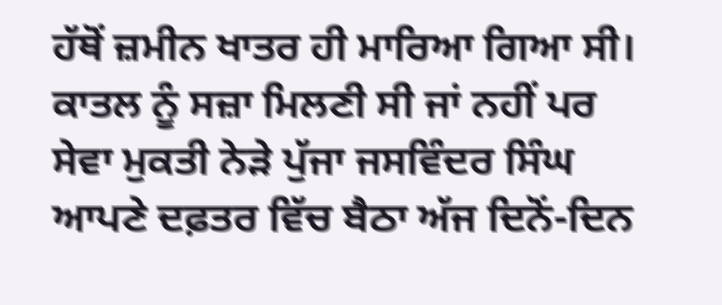ਹੱਥੋਂ ਜ਼ਮੀਨ ਖਾਤਰ ਹੀ ਮਾਰਿਆ ਗਿਆ ਸੀ। ਕਾਤਲ ਨੂੰ ਸਜ਼ਾ ਮਿਲਣੀ ਸੀ ਜਾਂ ਨਹੀਂ ਪਰ ਸੇਵਾ ਮੁਕਤੀ ਨੇੜੇ ਪੁੱਜਾ ਜਸਵਿੰਦਰ ਸਿੰਘ ਆਪਣੇ ਦਫ਼ਤਰ ਵਿੱਚ ਬੈਠਾ ਅੱਜ ਦਿਨੋਂ-ਦਿਨ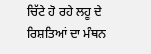ਚਿੱਟੇ ਹੋ ਰਹੇ ਲਹੂ ਦੇ ਰਿਸ਼ਤਿਆਂ ਦਾ ਮੰਥਨ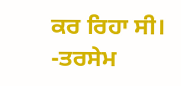ਕਰ ਰਿਹਾ ਸੀ।
-ਤਰਸੇਮ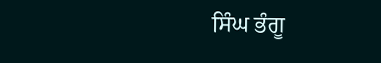ਸਿੰਘ ਭੰਗੂ